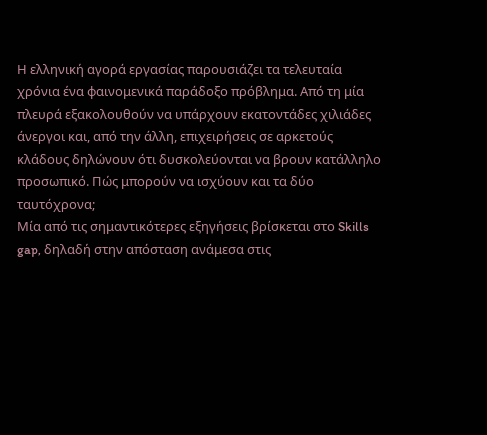Η ελληνική αγορά εργασίας παρουσιάζει τα τελευταία χρόνια ένα φαινομενικά παράδοξο πρόβλημα. Από τη μία πλευρά εξακολουθούν να υπάρχουν εκατοντάδες χιλιάδες άνεργοι και, από την άλλη, επιχειρήσεις σε αρκετούς κλάδους δηλώνουν ότι δυσκολεύονται να βρουν κατάλληλο προσωπικό. Πώς μπορούν να ισχύουν και τα δύο ταυτόχρονα;
Μία από τις σημαντικότερες εξηγήσεις βρίσκεται στο Skills gap, δηλαδή στην απόσταση ανάμεσα στις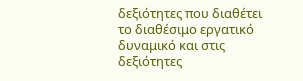δεξιότητες που διαθέτει το διαθέσιμο εργατικό δυναμικό και στις δεξιότητες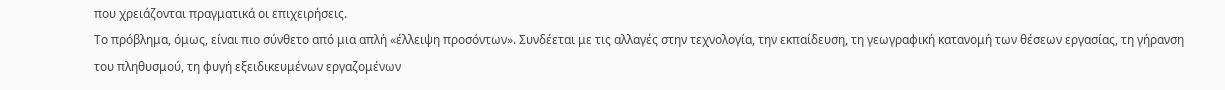που χρειάζονται πραγματικά οι επιχειρήσεις.
Το πρόβλημα, όμως, είναι πιο σύνθετο από μια απλή «έλλειψη προσόντων». Συνδέεται με τις αλλαγές στην τεχνολογία, την εκπαίδευση, τη γεωγραφική κατανομή των θέσεων εργασίας, τη γήρανση του πληθυσμού, τη φυγή εξειδικευμένων εργαζομένων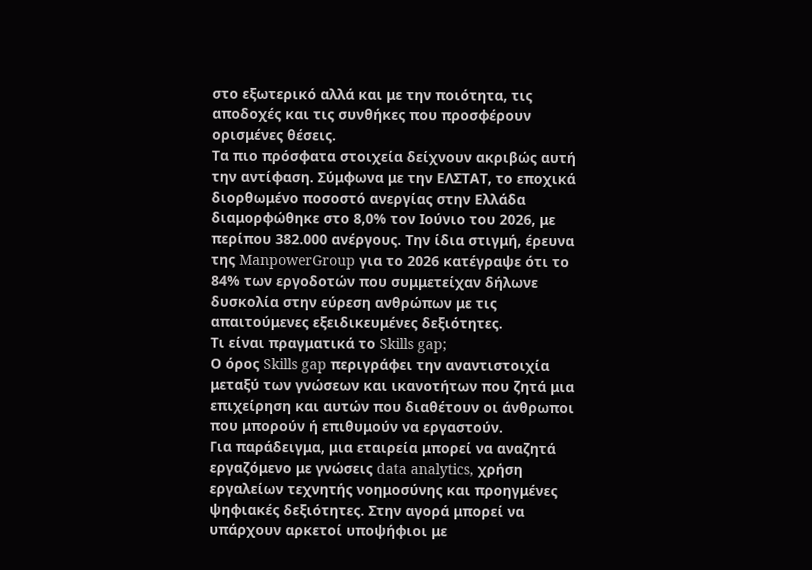στο εξωτερικό αλλά και με την ποιότητα, τις αποδοχές και τις συνθήκες που προσφέρουν ορισμένες θέσεις.
Τα πιο πρόσφατα στοιχεία δείχνουν ακριβώς αυτή την αντίφαση. Σύμφωνα με την ΕΛΣΤΑΤ, το εποχικά διορθωμένο ποσοστό ανεργίας στην Ελλάδα διαμορφώθηκε στο 8,0% τον Ιούνιο του 2026, με περίπου 382.000 ανέργους. Την ίδια στιγμή, έρευνα της ManpowerGroup για το 2026 κατέγραψε ότι το 84% των εργοδοτών που συμμετείχαν δήλωνε δυσκολία στην εύρεση ανθρώπων με τις απαιτούμενες εξειδικευμένες δεξιότητες.
Τι είναι πραγματικά το Skills gap;
Ο όρος Skills gap περιγράφει την αναντιστοιχία μεταξύ των γνώσεων και ικανοτήτων που ζητά μια επιχείρηση και αυτών που διαθέτουν οι άνθρωποι που μπορούν ή επιθυμούν να εργαστούν.
Για παράδειγμα, μια εταιρεία μπορεί να αναζητά εργαζόμενο με γνώσεις data analytics, χρήση εργαλείων τεχνητής νοημοσύνης και προηγμένες ψηφιακές δεξιότητες. Στην αγορά μπορεί να υπάρχουν αρκετοί υποψήφιοι με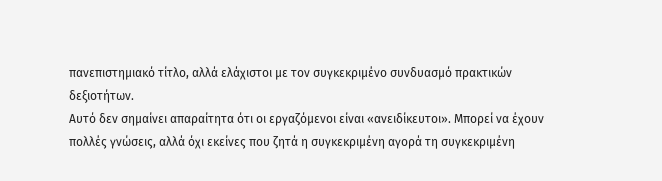πανεπιστημιακό τίτλο, αλλά ελάχιστοι με τον συγκεκριμένο συνδυασμό πρακτικών δεξιοτήτων.
Αυτό δεν σημαίνει απαραίτητα ότι οι εργαζόμενοι είναι «ανειδίκευτοι». Μπορεί να έχουν πολλές γνώσεις, αλλά όχι εκείνες που ζητά η συγκεκριμένη αγορά τη συγκεκριμένη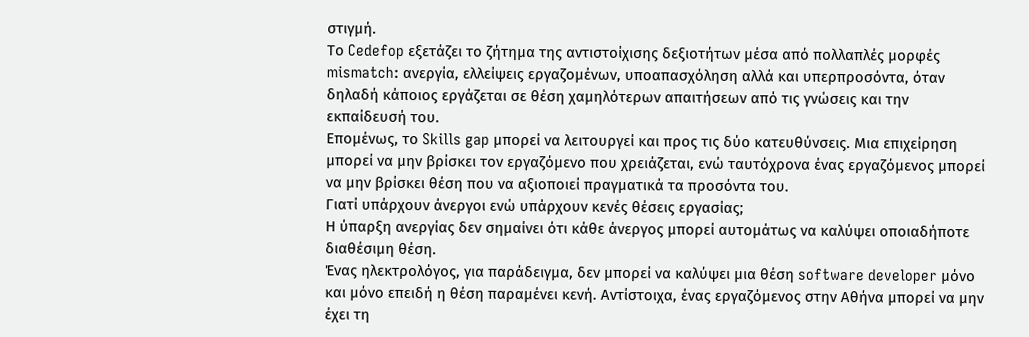στιγμή.
Το Cedefop εξετάζει το ζήτημα της αντιστοίχισης δεξιοτήτων μέσα από πολλαπλές μορφές mismatch: ανεργία, ελλείψεις εργαζομένων, υποαπασχόληση αλλά και υπερπροσόντα, όταν δηλαδή κάποιος εργάζεται σε θέση χαμηλότερων απαιτήσεων από τις γνώσεις και την εκπαίδευσή του.
Επομένως, το Skills gap μπορεί να λειτουργεί και προς τις δύο κατευθύνσεις. Μια επιχείρηση μπορεί να μην βρίσκει τον εργαζόμενο που χρειάζεται, ενώ ταυτόχρονα ένας εργαζόμενος μπορεί να μην βρίσκει θέση που να αξιοποιεί πραγματικά τα προσόντα του.
Γιατί υπάρχουν άνεργοι ενώ υπάρχουν κενές θέσεις εργασίας;
Η ύπαρξη ανεργίας δεν σημαίνει ότι κάθε άνεργος μπορεί αυτομάτως να καλύψει οποιαδήποτε διαθέσιμη θέση.
Ένας ηλεκτρολόγος, για παράδειγμα, δεν μπορεί να καλύψει μια θέση software developer μόνο και μόνο επειδή η θέση παραμένει κενή. Αντίστοιχα, ένας εργαζόμενος στην Αθήνα μπορεί να μην έχει τη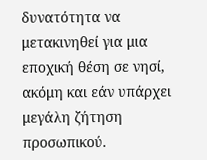δυνατότητα να μετακινηθεί για μια εποχική θέση σε νησί, ακόμη και εάν υπάρχει μεγάλη ζήτηση προσωπικού.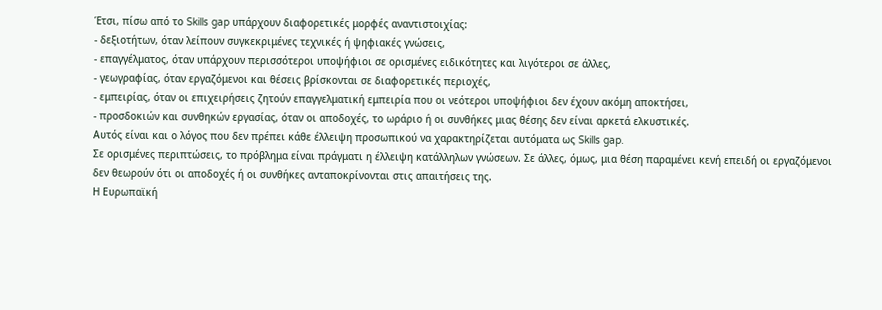Έτσι, πίσω από το Skills gap υπάρχουν διαφορετικές μορφές αναντιστοιχίας:
- δεξιοτήτων, όταν λείπουν συγκεκριμένες τεχνικές ή ψηφιακές γνώσεις,
- επαγγέλματος, όταν υπάρχουν περισσότεροι υποψήφιοι σε ορισμένες ειδικότητες και λιγότεροι σε άλλες,
- γεωγραφίας, όταν εργαζόμενοι και θέσεις βρίσκονται σε διαφορετικές περιοχές,
- εμπειρίας, όταν οι επιχειρήσεις ζητούν επαγγελματική εμπειρία που οι νεότεροι υποψήφιοι δεν έχουν ακόμη αποκτήσει,
- προσδοκιών και συνθηκών εργασίας, όταν οι αποδοχές, το ωράριο ή οι συνθήκες μιας θέσης δεν είναι αρκετά ελκυστικές.
Αυτός είναι και ο λόγος που δεν πρέπει κάθε έλλειψη προσωπικού να χαρακτηρίζεται αυτόματα ως Skills gap.
Σε ορισμένες περιπτώσεις, το πρόβλημα είναι πράγματι η έλλειψη κατάλληλων γνώσεων. Σε άλλες, όμως, μια θέση παραμένει κενή επειδή οι εργαζόμενοι δεν θεωρούν ότι οι αποδοχές ή οι συνθήκες ανταποκρίνονται στις απαιτήσεις της.
Η Ευρωπαϊκή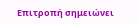Επιτροπή σημειώνει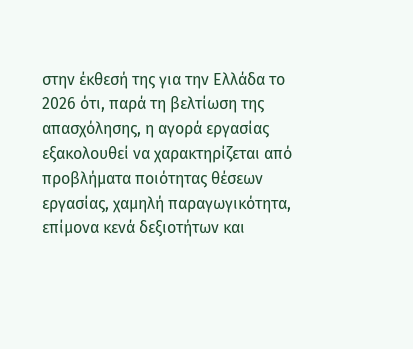στην έκθεσή της για την Ελλάδα το 2026 ότι, παρά τη βελτίωση της απασχόλησης, η αγορά εργασίας εξακολουθεί να χαρακτηρίζεται από προβλήματα ποιότητας θέσεων εργασίας, χαμηλή παραγωγικότητα, επίμονα κενά δεξιοτήτων και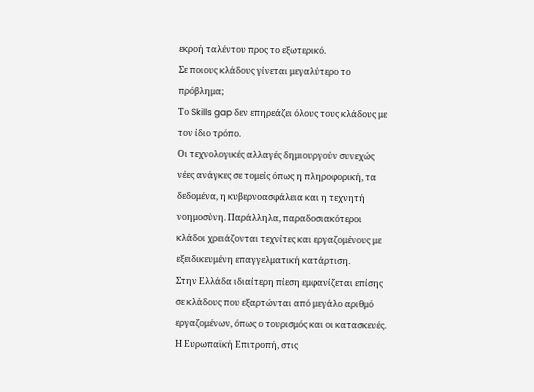εκροή ταλέντου προς το εξωτερικό.
Σε ποιους κλάδους γίνεται μεγαλύτερο το πρόβλημα;
Το Skills gap δεν επηρεάζει όλους τους κλάδους με τον ίδιο τρόπο.
Οι τεχνολογικές αλλαγές δημιουργούν συνεχώς νέες ανάγκες σε τομείς όπως η πληροφορική, τα δεδομένα, η κυβερνοασφάλεια και η τεχνητή νοημοσύνη. Παράλληλα, παραδοσιακότεροι κλάδοι χρειάζονται τεχνίτες και εργαζομένους με εξειδικευμένη επαγγελματική κατάρτιση.
Στην Ελλάδα ιδιαίτερη πίεση εμφανίζεται επίσης σε κλάδους που εξαρτώνται από μεγάλο αριθμό εργαζομένων, όπως ο τουρισμός και οι κατασκευές. Η Ευρωπαϊκή Επιτροπή, στις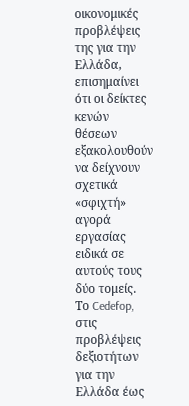οικονομικές προβλέψεις της για την Ελλάδα, επισημαίνει ότι οι δείκτες κενών θέσεων εξακολουθούν να δείχνουν σχετικά «σφιχτή» αγορά εργασίας ειδικά σε αυτούς τους δύο τομείς.
Το Cedefop, στις προβλέψεις δεξιοτήτων για την Ελλάδα έως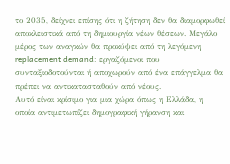το 2035, δείχνει επίσης ότι η ζήτηση δεν θα διαμορφωθεί αποκλειστικά από τη δημιουργία νέων θέσεων. Μεγάλο μέρος των αναγκών θα προκύψει από τη λεγόμενη replacement demand: εργαζόμενοι που συνταξιοδοτούνται ή αποχωρούν από ένα επάγγελμα θα πρέπει να αντικατασταθούν από νέους.
Αυτό είναι κρίσιμο για μια χώρα όπως η Ελλάδα, η οποία αντιμετωπίζει δημογραφική γήρανση και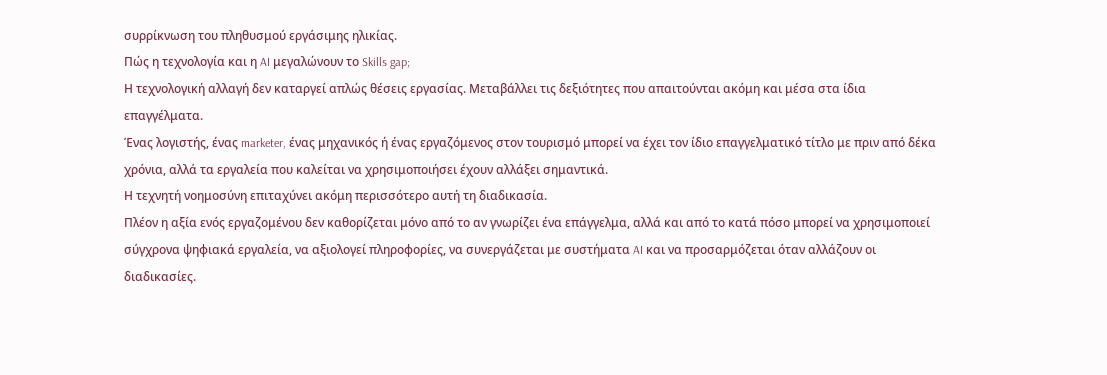συρρίκνωση του πληθυσμού εργάσιμης ηλικίας.
Πώς η τεχνολογία και η AI μεγαλώνουν το Skills gap;
Η τεχνολογική αλλαγή δεν καταργεί απλώς θέσεις εργασίας. Μεταβάλλει τις δεξιότητες που απαιτούνται ακόμη και μέσα στα ίδια επαγγέλματα.
Ένας λογιστής, ένας marketer, ένας μηχανικός ή ένας εργαζόμενος στον τουρισμό μπορεί να έχει τον ίδιο επαγγελματικό τίτλο με πριν από δέκα χρόνια, αλλά τα εργαλεία που καλείται να χρησιμοποιήσει έχουν αλλάξει σημαντικά.
Η τεχνητή νοημοσύνη επιταχύνει ακόμη περισσότερο αυτή τη διαδικασία.
Πλέον η αξία ενός εργαζομένου δεν καθορίζεται μόνο από το αν γνωρίζει ένα επάγγελμα, αλλά και από το κατά πόσο μπορεί να χρησιμοποιεί σύγχρονα ψηφιακά εργαλεία, να αξιολογεί πληροφορίες, να συνεργάζεται με συστήματα AI και να προσαρμόζεται όταν αλλάζουν οι διαδικασίες.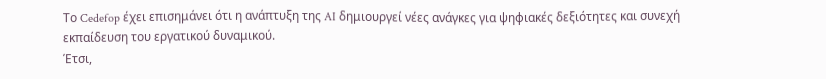Το Cedefop έχει επισημάνει ότι η ανάπτυξη της AI δημιουργεί νέες ανάγκες για ψηφιακές δεξιότητες και συνεχή εκπαίδευση του εργατικού δυναμικού.
Έτσι,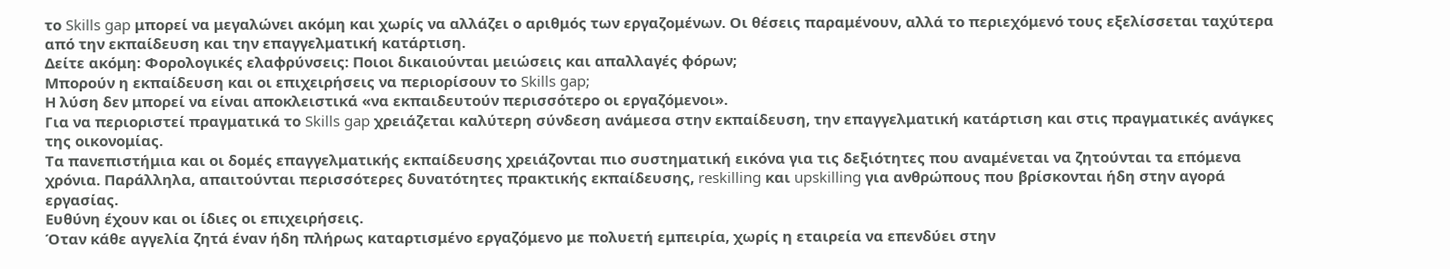το Skills gap μπορεί να μεγαλώνει ακόμη και χωρίς να αλλάζει ο αριθμός των εργαζομένων. Οι θέσεις παραμένουν, αλλά το περιεχόμενό τους εξελίσσεται ταχύτερα από την εκπαίδευση και την επαγγελματική κατάρτιση.
Δείτε ακόμη: Φορολογικές ελαφρύνσεις: Ποιοι δικαιούνται μειώσεις και απαλλαγές φόρων;
Μπορούν η εκπαίδευση και οι επιχειρήσεις να περιορίσουν το Skills gap;
Η λύση δεν μπορεί να είναι αποκλειστικά «να εκπαιδευτούν περισσότερο οι εργαζόμενοι».
Για να περιοριστεί πραγματικά το Skills gap χρειάζεται καλύτερη σύνδεση ανάμεσα στην εκπαίδευση, την επαγγελματική κατάρτιση και στις πραγματικές ανάγκες της οικονομίας.
Τα πανεπιστήμια και οι δομές επαγγελματικής εκπαίδευσης χρειάζονται πιο συστηματική εικόνα για τις δεξιότητες που αναμένεται να ζητούνται τα επόμενα χρόνια. Παράλληλα, απαιτούνται περισσότερες δυνατότητες πρακτικής εκπαίδευσης, reskilling και upskilling για ανθρώπους που βρίσκονται ήδη στην αγορά εργασίας.
Ευθύνη έχουν και οι ίδιες οι επιχειρήσεις.
Όταν κάθε αγγελία ζητά έναν ήδη πλήρως καταρτισμένο εργαζόμενο με πολυετή εμπειρία, χωρίς η εταιρεία να επενδύει στην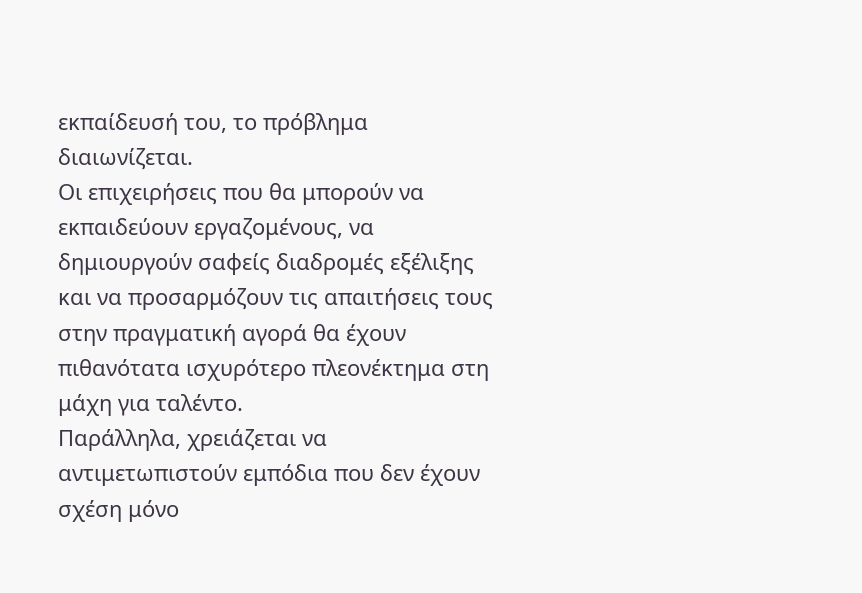εκπαίδευσή του, το πρόβλημα διαιωνίζεται.
Οι επιχειρήσεις που θα μπορούν να εκπαιδεύουν εργαζομένους, να δημιουργούν σαφείς διαδρομές εξέλιξης και να προσαρμόζουν τις απαιτήσεις τους στην πραγματική αγορά θα έχουν πιθανότατα ισχυρότερο πλεονέκτημα στη μάχη για ταλέντο.
Παράλληλα, χρειάζεται να αντιμετωπιστούν εμπόδια που δεν έχουν σχέση μόνο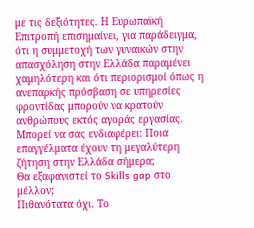με τις δεξιότητες. Η Ευρωπαϊκή Επιτροπή επισημαίνει, για παράδειγμα, ότι η συμμετοχή των γυναικών στην απασχόληση στην Ελλάδα παραμένει χαμηλότερη και ότι περιορισμοί όπως η ανεπαρκής πρόσβαση σε υπηρεσίες φροντίδας μπορούν να κρατούν ανθρώπους εκτός αγοράς εργασίας.
Μπορεί να σας ενδιαφέρει: Ποια επαγγέλματα έχουν τη μεγαλύτερη ζήτηση στην Ελλάδα σήμερα;
Θα εξαφανιστεί το Skills gap στο μέλλον;
Πιθανότατα όχι. Το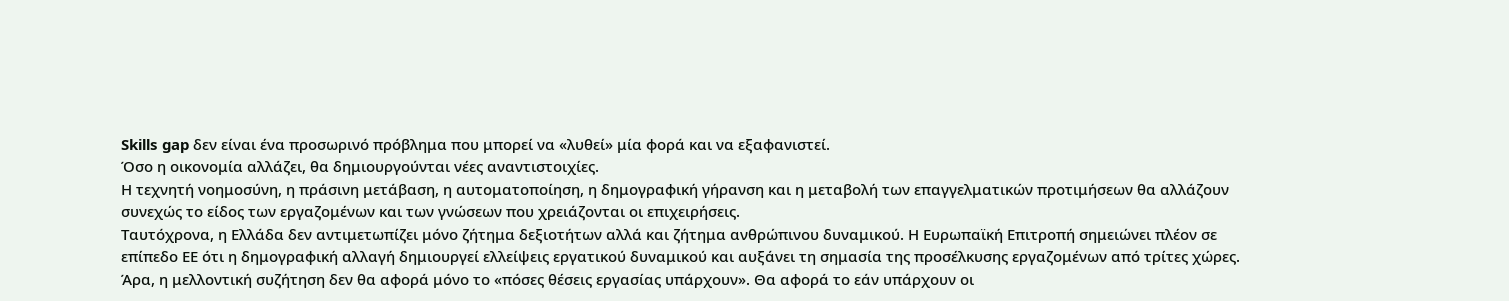Skills gap δεν είναι ένα προσωρινό πρόβλημα που μπορεί να «λυθεί» μία φορά και να εξαφανιστεί.
Όσο η οικονομία αλλάζει, θα δημιουργούνται νέες αναντιστοιχίες.
Η τεχνητή νοημοσύνη, η πράσινη μετάβαση, η αυτοματοποίηση, η δημογραφική γήρανση και η μεταβολή των επαγγελματικών προτιμήσεων θα αλλάζουν συνεχώς το είδος των εργαζομένων και των γνώσεων που χρειάζονται οι επιχειρήσεις.
Ταυτόχρονα, η Ελλάδα δεν αντιμετωπίζει μόνο ζήτημα δεξιοτήτων αλλά και ζήτημα ανθρώπινου δυναμικού. Η Ευρωπαϊκή Επιτροπή σημειώνει πλέον σε επίπεδο ΕΕ ότι η δημογραφική αλλαγή δημιουργεί ελλείψεις εργατικού δυναμικού και αυξάνει τη σημασία της προσέλκυσης εργαζομένων από τρίτες χώρες.
Άρα, η μελλοντική συζήτηση δεν θα αφορά μόνο το «πόσες θέσεις εργασίας υπάρχουν». Θα αφορά το εάν υπάρχουν οι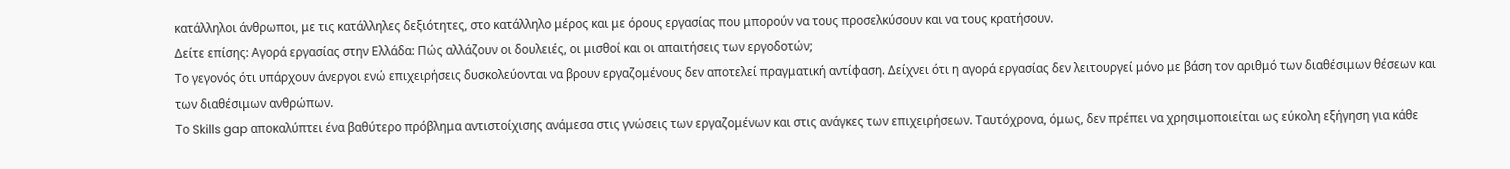κατάλληλοι άνθρωποι, με τις κατάλληλες δεξιότητες, στο κατάλληλο μέρος και με όρους εργασίας που μπορούν να τους προσελκύσουν και να τους κρατήσουν.
Δείτε επίσης: Αγορά εργασίας στην Ελλάδα: Πώς αλλάζουν οι δουλειές, οι μισθοί και οι απαιτήσεις των εργοδοτών;
Το γεγονός ότι υπάρχουν άνεργοι ενώ επιχειρήσεις δυσκολεύονται να βρουν εργαζομένους δεν αποτελεί πραγματική αντίφαση. Δείχνει ότι η αγορά εργασίας δεν λειτουργεί μόνο με βάση τον αριθμό των διαθέσιμων θέσεων και των διαθέσιμων ανθρώπων.
Το Skills gap αποκαλύπτει ένα βαθύτερο πρόβλημα αντιστοίχισης ανάμεσα στις γνώσεις των εργαζομένων και στις ανάγκες των επιχειρήσεων. Ταυτόχρονα, όμως, δεν πρέπει να χρησιμοποιείται ως εύκολη εξήγηση για κάθε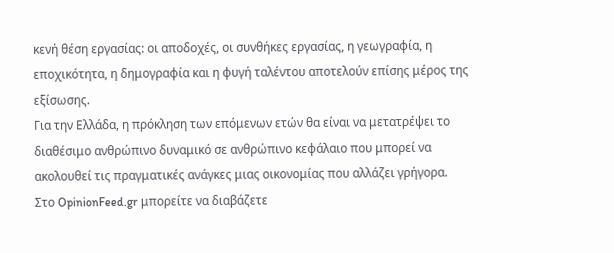κενή θέση εργασίας: οι αποδοχές, οι συνθήκες εργασίας, η γεωγραφία, η εποχικότητα, η δημογραφία και η φυγή ταλέντου αποτελούν επίσης μέρος της εξίσωσης.
Για την Ελλάδα, η πρόκληση των επόμενων ετών θα είναι να μετατρέψει το διαθέσιμο ανθρώπινο δυναμικό σε ανθρώπινο κεφάλαιο που μπορεί να ακολουθεί τις πραγματικές ανάγκες μιας οικονομίας που αλλάζει γρήγορα.
Στο OpinionFeed.gr μπορείτε να διαβάζετε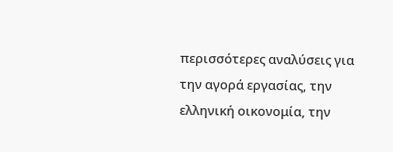περισσότερες αναλύσεις για την αγορά εργασίας, την ελληνική οικονομία, την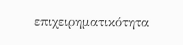επιχειρηματικότητα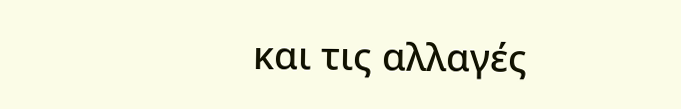και τις αλλαγές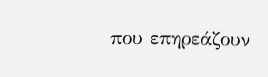που επηρεάζουν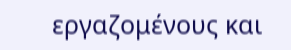εργαζομένους και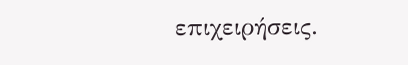επιχειρήσεις.